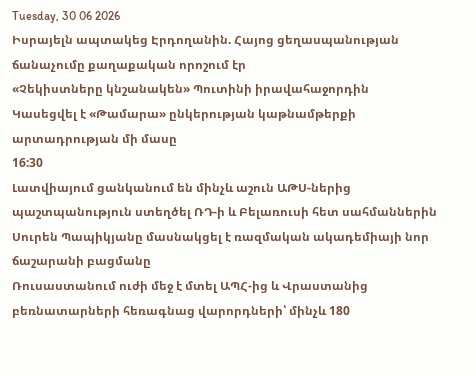Tuesday, 30 06 2026
Իսրայելն ապտակեց Էրդողանին. Հայոց ցեղասպանության ճանաչումը քաղաքական որոշում էր
«Չեկիստները կնշանակեն» Պուտինի իրավահաջորդին
Կասեցվել է «Թամարա» ընկերության կաթնամթերքի արտադրության մի մասը
16:30
Լատվիայում ցանկանում են մինչև աշուն ԱԹՍ-ներից պաշտպանություն ստեղծել ՌԴ-ի և Բելառուսի հետ սահմաններին
Սուրեն Պապիկյանը մասնակցել է ռազմական ակադեմիայի նոր ճաշարանի բացմանը
Ռուսաստանում ուժի մեջ է մտել ԱՊՀ-ից և Վրաստանից բեռնատարների հեռագնաց վարորդների՝ մինչև 180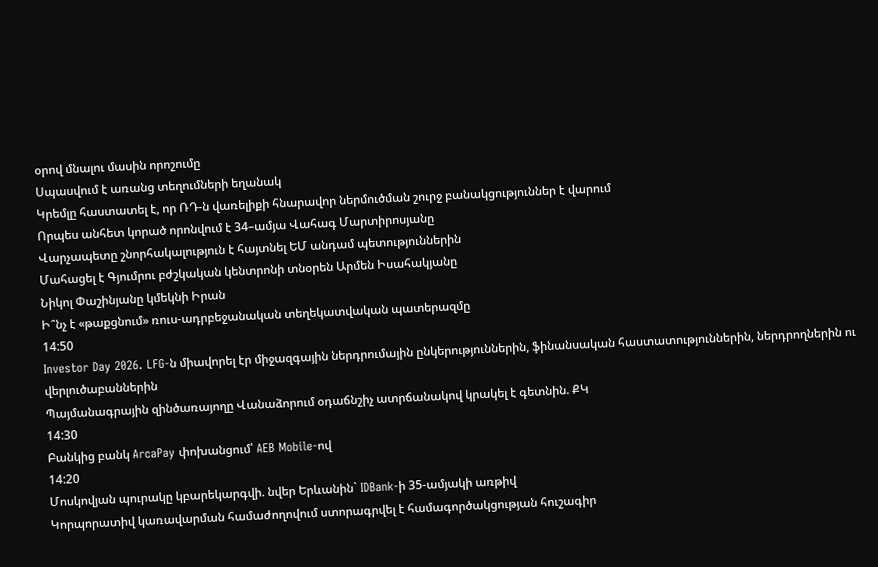օրով մնալու մասին որոշումը
Սպասվում է առանց տեղումների եղանակ
Կրեմլը հաստատել է, որ ՌԴ-ն վառելիքի հնարավոր ներմուծման շուրջ բանակցություններ է վարում
Որպես անհետ կորած որոնվում է 34–ամյա Վահագ Մարտիրոսյանը
Վարչապետը շնորհակալություն է հայտնել ԵՄ անդամ պետություններին
Մահացել է Գյումրու բժշկական կենտրոնի տնօրեն Արմեն Իսահակյանը
Նիկոլ Փաշինյանը կմեկնի Իրան
Ի՞նչ է «թաքցնում» ռուս-ադրբեջանական տեղեկատվական պատերազմը
14:50
Investor Day 2026. LFG-ն միավորել էր միջազգային ներդրումային ընկերություններին, ֆինանսական հաստատություններին, ներդրողներին ու վերլուծաբաններին
Պայմանագրային զինծառայողը Վանաձորում օդաճնշիչ ատրճանակով կրակել է գետնին. ՔԿ
14:30
Բանկից բանկ ArcaPay փոխանցում՝ AEB Mobile-ով
14:20
Մոսկովյան պուրակը կբարեկարգվի. նվեր Երևանին` IDBank-ի 35-ամյակի առթիվ
Կորպորատիվ կառավարման համաժողովում ստորագրվել է համագործակցության հուշագիր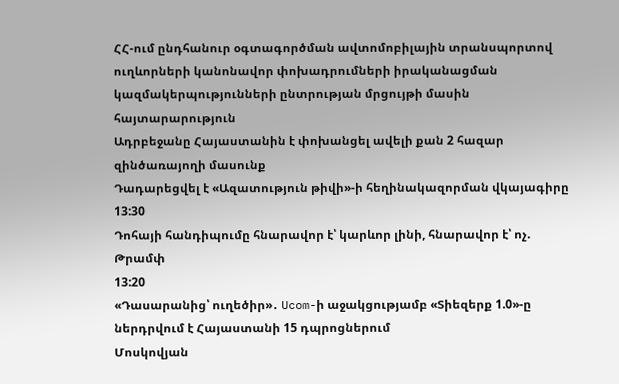ՀՀ-ում ընդհանուր օգտագործման ավտոմոբիլային տրանսպորտով ուղևորների կանոնավոր փոխադրումների իրականացման կազմակերպությունների ընտրության մրցույթի մասին հայտարարություն
Ադրբեջանը Հայաստանին է փոխանցել ավելի քան 2 հազար զինծառայողի մասունք
Դադարեցվել է «Ազատություն թիվի»-ի հեղինակազորման վկայագիրը
13:30
Դոհայի հանդիպումը հնարավոր է՝ կարևոր լինի, հնարավոր է՝ ոչ. Թրամփ
13:20
«Դասարանից՝ ուղեծիր»․ Ucom-ի աջակցությամբ «Տիեզերք 1.0»-ը ներդրվում է Հայաստանի 15 դպրոցներում
Մոսկովյան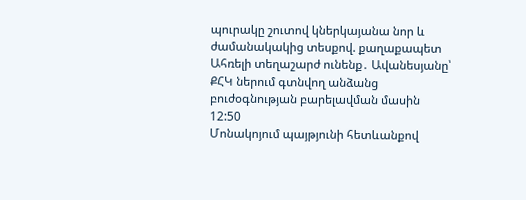պուրակը շուտով կներկայանա նոր և ժամանակակից տեսքով. քաղաքապետ
Ահռելի տեղաշարժ ունենք․ Ավանեսյանը՝ ՔՀԿ ներում գտնվող անձանց բուժօգնության բարելավման մասին
12:50
Մոնակոյում պայթյունի հետևանքով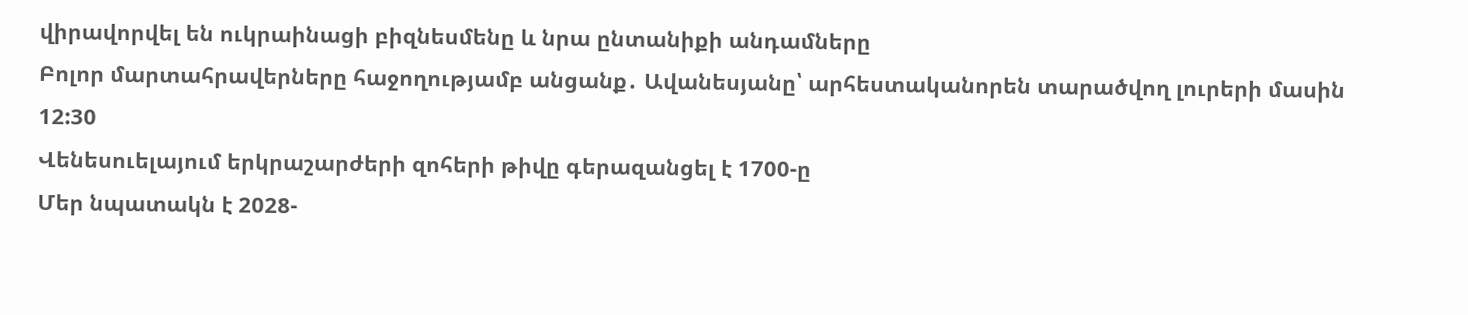վիրավորվել են ուկրաինացի բիզնեսմենը և նրա ընտանիքի անդամները
Բոլոր մարտահրավերները հաջողությամբ անցանք․ Ավանեսյանը՝ արհեստականորեն տարածվող լուրերի մասին
12:30
Վենեսուելայում երկրաշարժերի զոհերի թիվը գերազանցել է 1700-ը
Մեր նպատակն է 2028-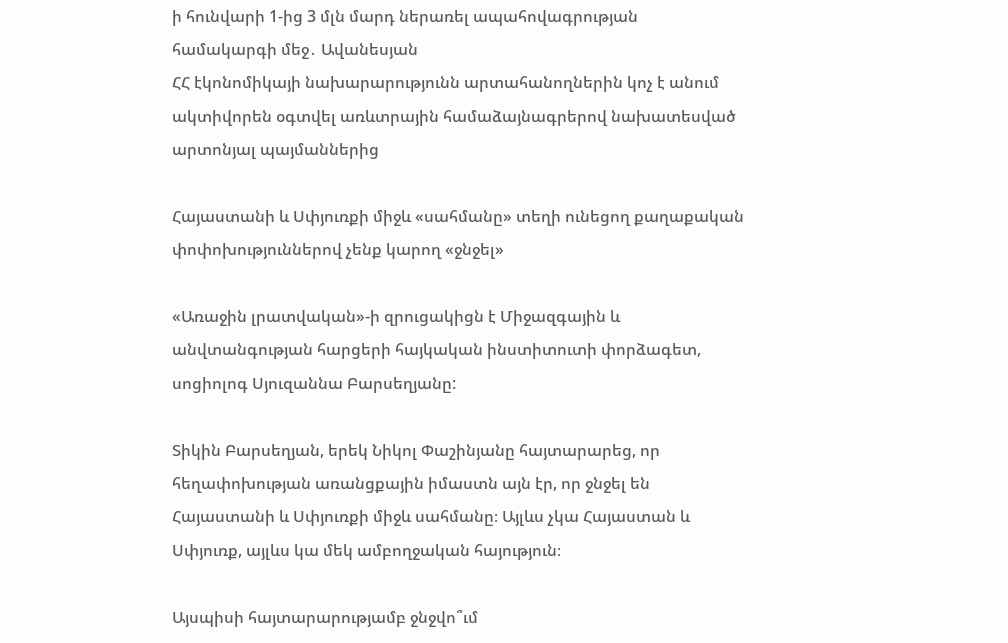ի հունվարի 1-ից 3 մլն մարդ ներառել ապահովագրության համակարգի մեջ․ Ավանեսյան
ՀՀ էկոնոմիկայի նախարարությունն արտահանողներին կոչ է անում ակտիվորեն օգտվել առևտրային համաձայնագրերով նախատեսված արտոնյալ պայմաններից

Հայաստանի և Սփյուռքի միջև «սահմանը» տեղի ունեցող քաղաքական փոփոխություններով չենք կարող «ջնջել»

«Առաջին լրատվական»-ի զրուցակիցն է Միջազգային և անվտանգության հարցերի հայկական ինստիտուտի փորձագետ, սոցիոլոգ Սյուզաննա Բարսեղյանը:

Տիկին Բարսեղյան, երեկ Նիկոլ Փաշինյանը հայտարարեց, որ հեղափոխության առանցքային իմաստն այն էր, որ ջնջել են Հայաստանի և Սփյուռքի միջև սահմանը։ Այլևս չկա Հայաստան և Սփյուռք, այլևս կա մեկ ամբողջական հայություն։

Այսպիսի հայտարարությամբ ջնջվո՞ւմ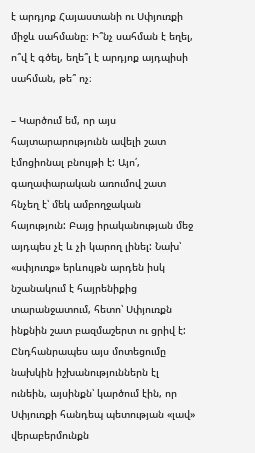է արդյոք Հայաստանի ու Սփյուռքի միջև սահմանը։ Ի՞նչ սահման է եղել, ո՞վ է գծել, եղե՞լ է արդյոք այդպիսի սահման, թե՞ ոչ։

– Կարծում եմ, որ այս հայտարարությունն ավելի շատ էմոցիոնալ բնույթի է: Այո՛, գաղափարական առումով շատ հնչեղ է՝ մեկ ամբողջական հայություն: Բայց իրականության մեջ այդպես չէ և չի կարող լինել: Նախ՝ «սփյուռք» երևույթն արդեն իսկ նշանակում է հայրենիքից տարանջատում, հետո՝ Սփյուռքն ինքնին շատ բազմաշերտ ու ցրիվ է: Ընդհանրապես այս մոտեցումը նախկին իշխանություններն էլ ունեին, այսինքն՝ կարծում էին, որ Սփյուռքի հանդեպ պետության «լավ» վերաբերմունքն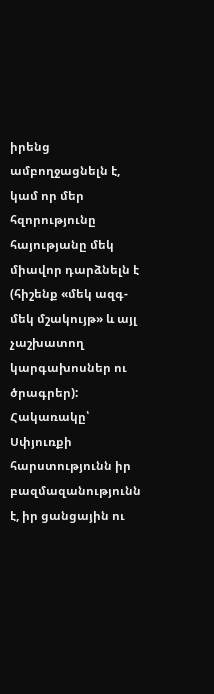իրենց ամբողջացնելն է, կամ որ մեր հզորությունը հայությանը մեկ միավոր դարձնելն է (հիշենք «մեկ ազգ-մեկ մշակույթ» և այլ չաշխատող կարգախոսներ ու ծրագրեր): Հակառակը՝ Սփյուռքի հարստությունն իր բազմազանությունն է, իր ցանցային ու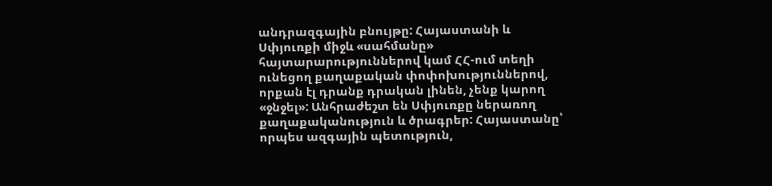անդրազգային բնույթը: Հայաստանի և Սփյուռքի միջև «սահմանը» հայտարարություններով կամ ՀՀ-ում տեղի ունեցող քաղաքական փոփոխություններով, որքան էլ դրանք դրական լինեն, չենք կարող «ջնջել»: Անհրաժեշտ են Սփյուռքը ներառող քաղաքականություն և ծրագրեր: Հայաստանը՝ որպես ազգային պետություն,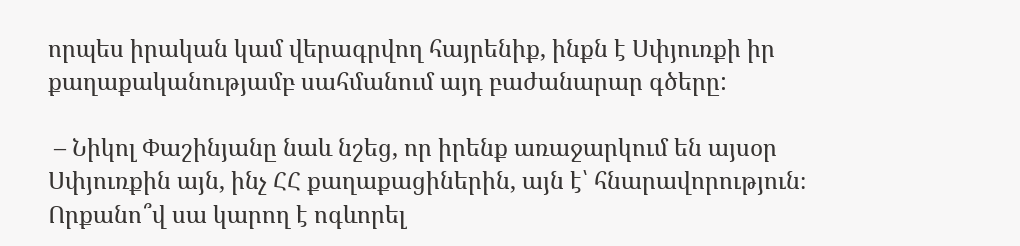որպես իրական կամ վերագրվող հայրենիք, ինքն է Սփյուռքի իր քաղաքականությամբ սահմանում այդ բաժանարար գծերը:

 – Նիկոլ Փաշինյանը նաև նշեց, որ իրենք առաջարկում են այսօր Սփյուռքին այն, ինչ ՀՀ քաղաքացիներին, այն է՝ հնարավորություն։ Որքանո՞վ սա կարող է ոգևորել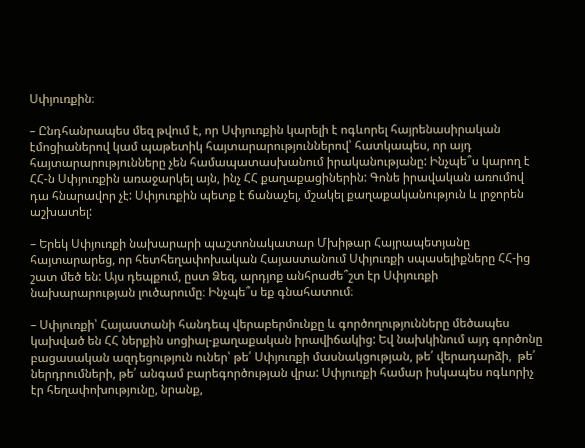Սփյուռքին։

– Ընդհանրապես մեզ թվում է, որ Սփյուռքին կարելի է ոգևորել հայրենասիրական էմոցիաներով կամ պաթետիկ հայտարարություններով՝ հատկապես, որ այդ հայտարարությունները չեն համապատասխանում իրականությանը: Ինչպե՞ս կարող է ՀՀ-ն Սփյուռքին առաջարկել այն, ինչ ՀՀ քաղաքացիներին: Գոնե իրավական առումով դա հնարավոր չէ: Սփյուռքին պետք է ճանաչել, մշակել քաղաքականություն և լրջորեն աշխատել:

– Երեկ Սփյուռքի նախարարի պաշտոնակատար Մխիթար Հայրապետյանը հայտարարեց, որ հետհեղափոխական Հայաստանում Սփյուռքի սպասելիքները ՀՀ-ից շատ մեծ են: Այս դեպքում, ըստ Ձեզ, արդյոք անհրաժե՞շտ էր Սփյուռքի նախարարության լուծարումը։ Ինչպե՞ս եք գնահատում։

– Սփյուռքի՝ Հայաստանի հանդեպ վերաբերմունքը և գործողությունները մեծապես կախված են ՀՀ ներքին սոցիալ-քաղաքական իրավիճակից: Եվ նախկինում այդ գործոնը բացասական ազդեցություն ուներ՝ թե՛ Սփյուռքի մասնակցության, թե՛ վերադարձի,  թե՛ ներդրումների, թե՛ անգամ բարեգործության վրա: Սփյուռքի համար իսկապես ոգևորիչ էր հեղափոխությունը, նրանք,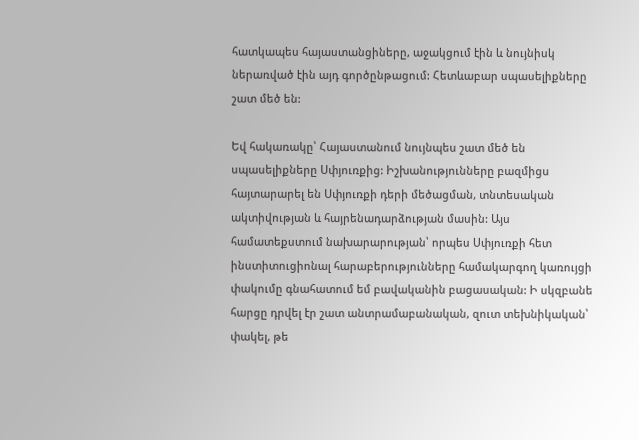հատկապես հայաստանցիները, աջակցում էին և նույնիսկ ներառված էին այդ գործընթացում: Հետևաբար սպասելիքները շատ մեծ են:

Եվ հակառակը՝ Հայաստանում նույնպես շատ մեծ են սպասելիքները Սփյուռքից: Իշխանությունները բազմիցս հայտարարել են Սփյուռքի դերի մեծացման, տնտեսական ակտիվության և հայրենադարձության մասին: Այս համատեքստում նախարարության՝ որպես Սփյուռքի հետ ինստիտուցիոնալ հարաբերությունները համակարգող կառույցի փակումը գնահատում եմ բավականին բացասական: Ի սկզբանե հարցը դրվել էր շատ անտրամաբանական, զուտ տեխնիկական՝ փակել, թե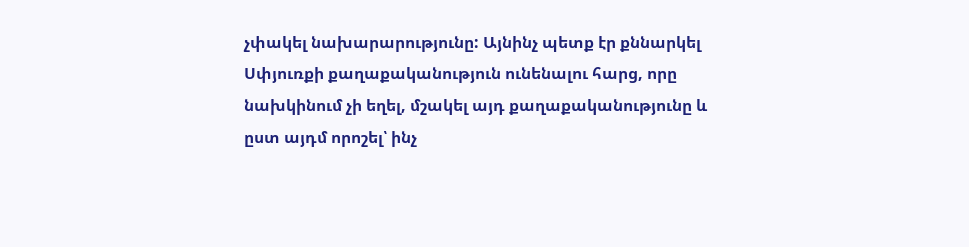չփակել նախարարությունը: Այնինչ պետք էր քննարկել Սփյուռքի քաղաքականություն ունենալու հարց, որը նախկինում չի եղել, մշակել այդ քաղաքականությունը և ըստ այդմ որոշել՝ ինչ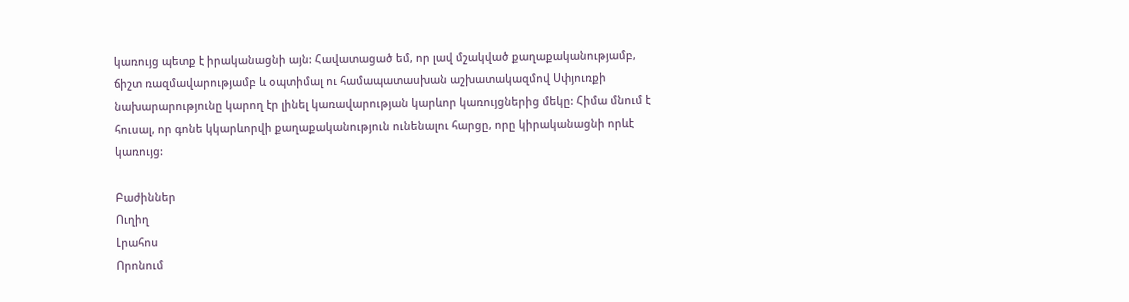կառույց պետք է իրականացնի այն: Հավատացած եմ, որ լավ մշակված քաղաքականությամբ, ճիշտ ռազմավարությամբ և օպտիմալ ու համապատասխան աշխատակազմով Սփյուռքի նախարարությունը կարող էր լինել կառավարության կարևոր կառույցներից մեկը: Հիմա մնում է հուսալ, որ գոնե կկարևորվի քաղաքականություն ունենալու հարցը, որը կիրականացնի որևէ կառույց:

Բաժիններ
Ուղիղ
Լրահոս
Որոնում